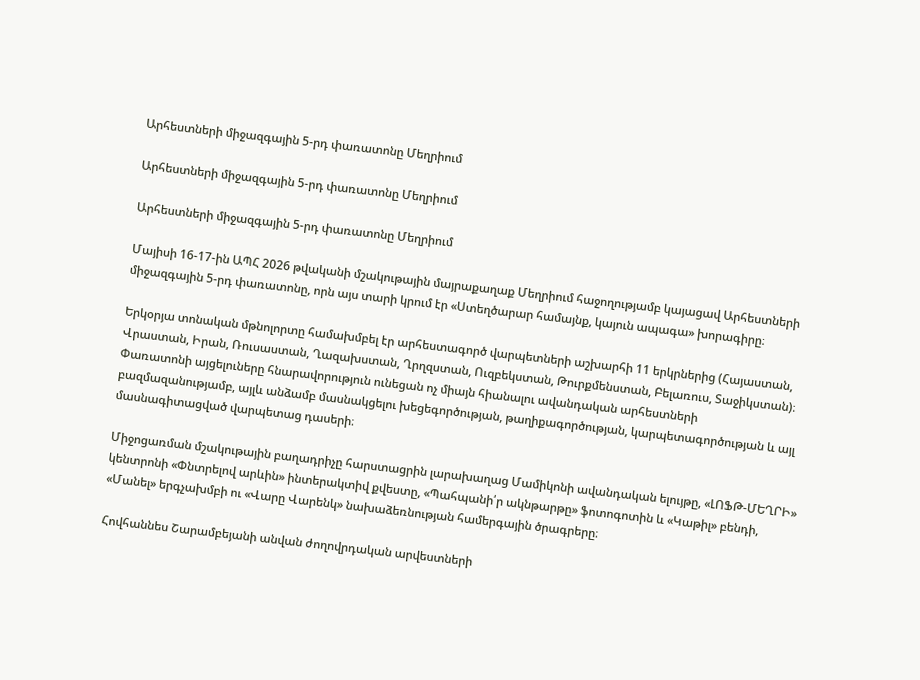Արհեստների միջազգային 5-րդ փառատոնը Մեղրիում

Արհեստների միջազգային 5-րդ փառատոնը Մեղրիում

Արհեստների միջազգային 5-րդ փառատոնը Մեղրիում

Մայիսի 16-17-ին ԱՊՀ 2026 թվականի մշակութային մայրաքաղաք Մեղրիում հաջողությամբ կայացավ Արհեստների միջազգային 5-րդ փառատոնը, որն այս տարի կրում էր «Ստեղծարար համայնք, կայուն ապագա» խորագիրը։

Երկօրյա տոնական մթնոլորտը համախմբել էր արհեստագործ վարպետների աշխարհի 11 երկրներից (Հայաստան, Վրաստան, Իրան, Ռուսաստան, Ղազախստան, Ղրղզստան, Ուզբեկստան, Թուրքմենստան, Բելառուս, Տաջիկստան)։ Փառատոնի այցելուները հնարավորություն ունեցան ոչ միայն հիանալու ավանդական արհեստների բազմազանությամբ, այլև անձամբ մասնակցելու խեցեգործության, թաղիքագործության, կարպետագործության և այլ մասնագիտացված վարպետաց դասերի։

Միջոցառման մշակութային բաղադրիչը հարստացրին լարախաղաց Մամիկոնի ավանդական ելույթը, «ԼՈՖԹ-ՄԵՂՐԻ» կենտրոնի «Փնտրելով արևին» ինտերակտիվ քվեստը, «Պահպանի՛ր ակնթարթը» ֆոտոգոտին և «Կաթիլ» բենդի, «Մանել» երգչախմբի ու «Վարը Վարենկ» նախաձեռնության համերգային ծրագրերը։

Հովհաննես Շարամբեյանի անվան ժողովրդական արվեստների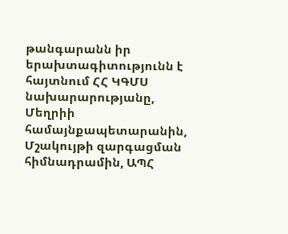թանգարանն իր երախտագիտությունն է հայտնում ՀՀ ԿԳՄՍ նախարարությանը, Մեղրիի համայնքապետարանին, Մշակույթի զարգացման հիմնադրամին, ԱՊՀ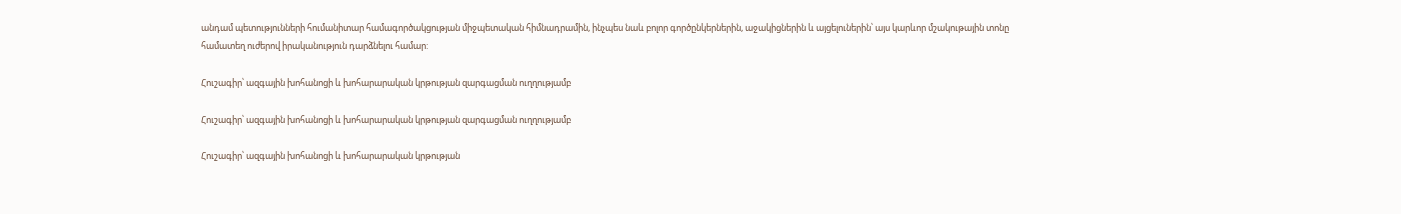անդամ պետությունների հումանիտար համագործակցության միջպետական հիմնադրամին, ինչպես նաև բոլոր գործընկերներին, աջակիցներին և այցելուներին՝ այս կարևոր մշակութային տոնը համատեղ ուժերով իրականություն դարձնելու համար:

Հուշագիր՝ ազգային խոհանոցի և խոհարարական կրթության զարգացման ուղղությամբ

Հուշագիր՝ ազգային խոհանոցի և խոհարարական կրթության զարգացման ուղղությամբ

Հուշագիր՝ ազգային խոհանոցի և խոհարարական կրթության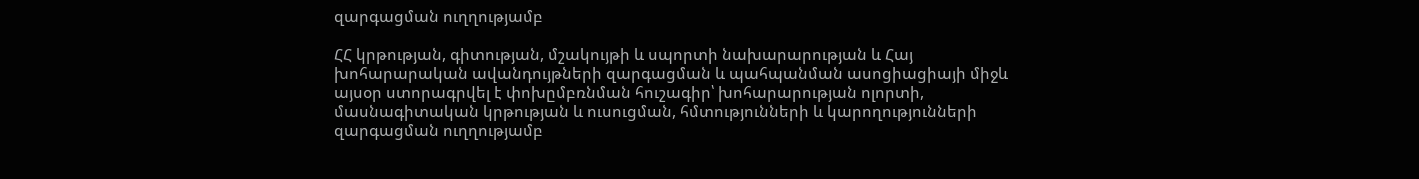զարգացման ուղղությամբ

ՀՀ կրթության, գիտության, մշակույթի և սպորտի նախարարության և Հայ խոհարարական ավանդույթների զարգացման և պահպանման ասոցիացիայի միջև այսօր ստորագրվել է փոխըմբռնման հուշագիր՝ խոհարարության ոլորտի, մասնագիտական կրթության և ուսուցման, հմտությունների և կարողությունների զարգացման ուղղությամբ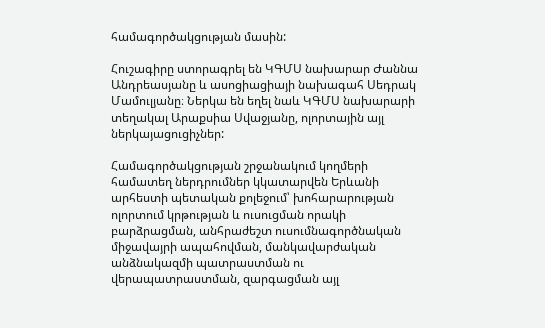համագործակցության մասին:

Հուշագիրը ստորագրել են ԿԳՄՍ նախարար Ժաննա Անդրեասյանը և ասոցիացիայի նախագահ Սեդրակ Մամուլյանը։ Ներկա են եղել նաև ԿԳՄՍ նախարարի տեղակալ Արաքսիա Սվաջյանը, ոլորտային այլ ներկայացուցիչներ:

Համագործակցության շրջանակում կողմերի համատեղ ներդրումներ կկատարվեն Երևանի արհեստի պետական քոլեջում՝ խոհարարության ոլորտում կրթության և ուսուցման որակի բարձրացման, անհրաժեշտ ուսումնագործնական միջավայրի ապահովման, մանկավարժական անձնակազմի պատրաստման ու վերապատրաստման, զարգացման այլ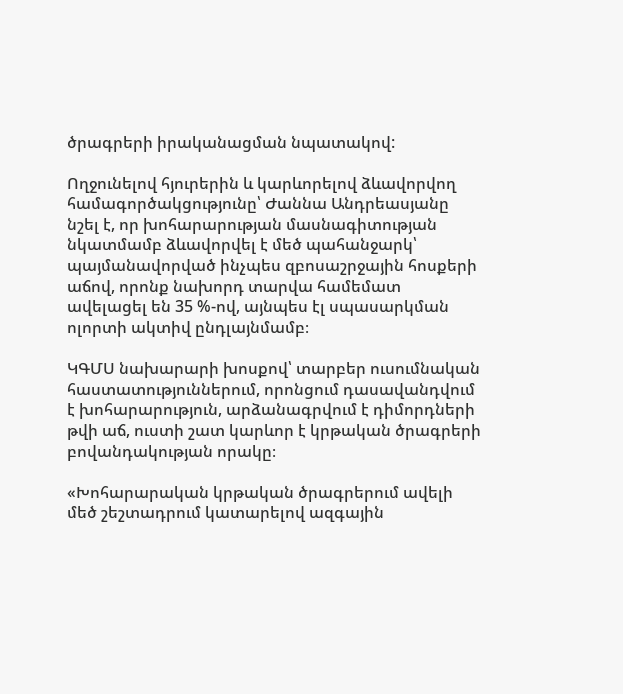ծրագրերի իրականացման նպատակով:

Ողջունելով հյուրերին և կարևորելով ձևավորվող համագործակցությունը՝ Ժաննա Անդրեասյանը նշել է, որ խոհարարության մասնագիտության նկատմամբ ձևավորվել է մեծ պահանջարկ՝ պայմանավորված ինչպես զբոսաշրջային հոսքերի աճով, որոնք նախորդ տարվա համեմատ ավելացել են 35 %-ով, այնպես էլ սպասարկման ոլորտի ակտիվ ընդլայնմամբ։

ԿԳՄՍ նախարարի խոսքով՝ տարբեր ուսումնական հաստատություններում, որոնցում դասավանդվում է խոհարարություն, արձանագրվում է դիմորդների թվի աճ, ուստի շատ կարևոր է կրթական ծրագրերի բովանդակության որակը։

«Խոհարարական կրթական ծրագրերում ավելի մեծ շեշտադրում կատարելով ազգային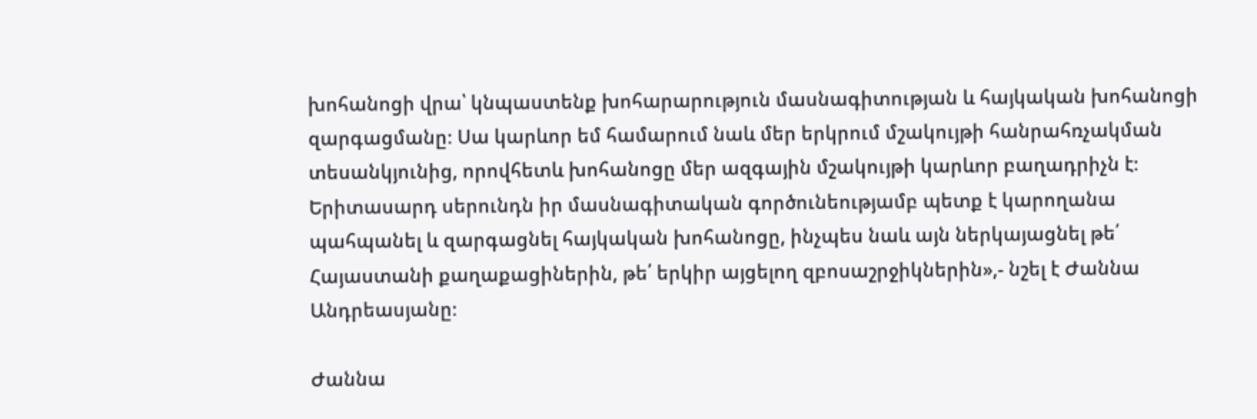խոհանոցի վրա՝ կնպաստենք խոհարարություն մասնագիտության և հայկական խոհանոցի զարգացմանը։ Սա կարևոր եմ համարում նաև մեր երկրում մշակույթի հանրահռչակման տեսանկյունից, որովհետև խոհանոցը մեր ազգային մշակույթի կարևոր բաղադրիչն է։ Երիտասարդ սերունդն իր մասնագիտական գործունեությամբ պետք է կարողանա պահպանել և զարգացնել հայկական խոհանոցը, ինչպես նաև այն ներկայացնել թե՛ Հայաստանի քաղաքացիներին, թե՛ երկիր այցելող զբոսաշրջիկներին»,- նշել է Ժաննա Անդրեասյանը։

Ժաննա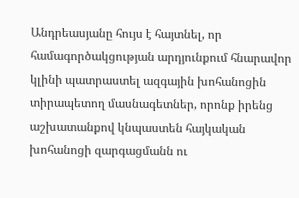Անդրեասյանը հույս է հայտնել, որ համագործակցության արդյունքում հնարավոր կլինի պատրաստել ազգային խոհանոցին տիրապետող մասնագետներ, որոնք իրենց աշխատանքով կնպաստեն հայկական խոհանոցի զարգացմանն ու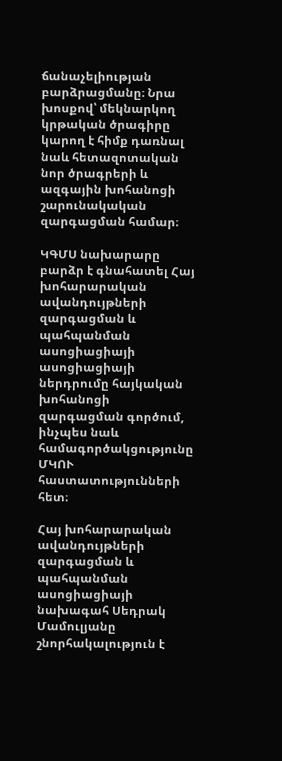ճանաչելիության բարձրացմանը։ Նրա խոսքով՝ մեկնարկող կրթական ծրագիրը կարող է հիմք դառնալ նաև հետազոտական նոր ծրագրերի և ազգային խոհանոցի շարունակական զարգացման համար։

ԿԳՄՍ նախարարը բարձր է գնահատել Հայ խոհարարական ավանդույթների զարգացման և պահպանման ասոցիացիայի ասոցիացիայի ներդրումը հայկական խոհանոցի զարգացման գործում, ինչպես նաև համագործակցությունը ՄԿՈՒ հաստատությունների հետ։

Հայ խոհարարական ավանդույթների զարգացման և պահպանման ասոցիացիայի նախագահ Սեդրակ Մամուլյանը շնորհակալություն է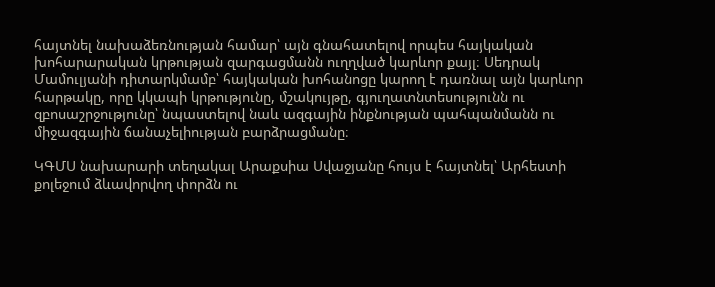հայտնել նախաձեռնության համար՝ այն գնահատելով որպես հայկական խոհարարական կրթության զարգացմանն ուղղված կարևոր քայլ։ Սեդրակ Մամուլյանի դիտարկմամբ՝ հայկական խոհանոցը կարող է դառնալ այն կարևոր հարթակը, որը կկապի կրթությունը, մշակույթը, գյուղատնտեսությունն ու զբոսաշրջությունը՝ նպաստելով նաև ազգային ինքնության պահպանմանն ու միջազգային ճանաչելիության բարձրացմանը։

ԿԳՄՍ նախարարի տեղակալ Արաքսիա Սվաջյանը հույս է հայտնել՝ Արհեստի քոլեջում ձևավորվող փորձն ու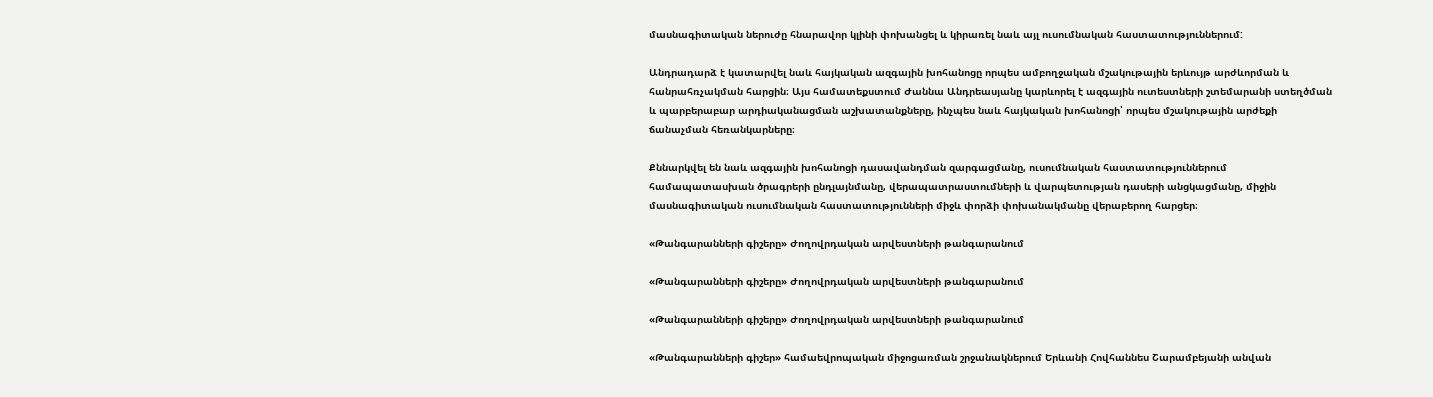մասնագիտական ներուժը հնարավոր կլինի փոխանցել և կիրառել նաև այլ ուսումնական հաստատություններում:

Անդրադարձ է կատարվել նաև հայկական ազգային խոհանոցը որպես ամբողջական մշակութային երևույթ արժևորման և հանրահռչակման հարցին։ Այս համատեքստում Ժաննա Անդրեասյանը կարևորել է ազգային ուտեստների շտեմարանի ստեղծման և պարբերաբար արդիականացման աշխատանքները, ինչպես նաև հայկական խոհանոցի՝ որպես մշակութային արժեքի ճանաչման հեռանկարները։

Քննարկվել են նաև ազգային խոհանոցի դասավանդման զարգացմանը, ուսումնական հաստատություններում համապատասխան ծրագրերի ընդլայնմանը, վերապատրաստումների և վարպետության դասերի անցկացմանը, միջին մասնագիտական ուսումնական հաստատությունների միջև փորձի փոխանակմանը վերաբերող հարցեր։

«Թանգարանների գիշերը» Ժողովրդական արվեստների թանգարանում

«Թանգարանների գիշերը» Ժողովրդական արվեստների թանգարանում

«Թանգարանների գիշերը» Ժողովրդական արվեստների թանգարանում

«Թանգարանների գիշեր» համաեվրոպական միջոցառման շրջանակներում Երևանի Հովհաննես Շարամբեյանի անվան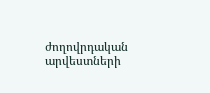ժողովրդական արվեստների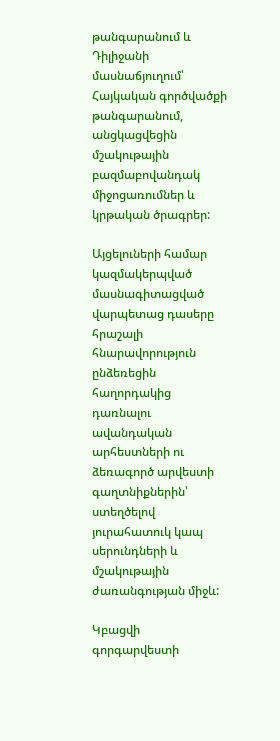թանգարանում և Դիլիջանի մասնաճյուղում՝ Հայկական գործվածքի թանգարանում, անցկացվեցին մշակութային բազմաբովանդակ միջոցառումներ և կրթական ծրագրեր:

Այցելուների համար կազմակերպված մասնագիտացված վարպետաց դասերը հրաշալի հնարավորություն ընձեռեցին հաղորդակից դառնալու ավանդական արհեստների ու ձեռագործ արվեստի գաղտնիքներին՝ ստեղծելով յուրահատուկ կապ սերունդների և մշակութային ժառանգության միջև:

Կբացվի գորգարվեստի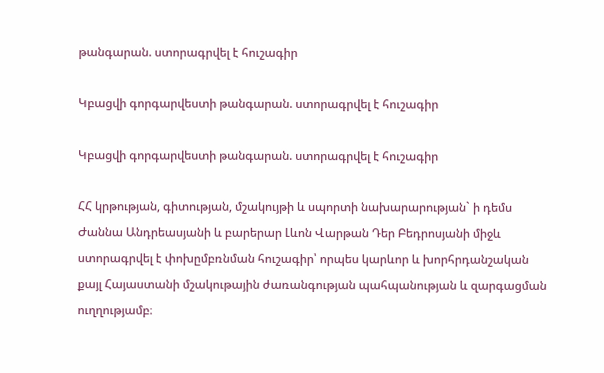թանգարան. ստորագրվել է հուշագիր

Կբացվի գորգարվեստի թանգարան. ստորագրվել է հուշագիր

Կբացվի գորգարվեստի թանգարան. ստորագրվել է հուշագիր

ՀՀ կրթության, գիտության, մշակույթի և սպորտի նախարարության` ի դեմս Ժաննա Անդրեասյանի և բարերար Լևոն Վարթան Դեր Բեդրոսյանի միջև ստորագրվել է փոխըմբռնման հուշագիր՝ որպես կարևոր և խորհրդանշական քայլ Հայաստանի մշակութային ժառանգության պահպանության և զարգացման ուղղությամբ։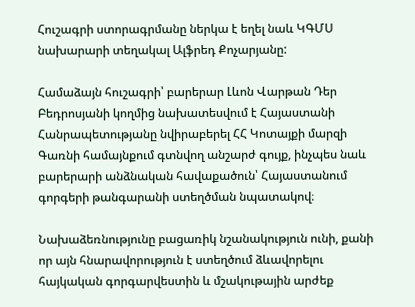Հուշագրի ստորագրմանը ներկա է եղել նաև ԿԳՄՍ նախարարի տեղակալ Ալֆրեդ Քոչարյանը:

Համաձայն հուշագրի՝ բարերար Լևոն Վարթան Դեր Բեդրոսյանի կողմից նախատեսվում է Հայաստանի Հանրապետությանը նվիրաբերել ՀՀ Կոտայքի մարզի Գառնի համայնքում գտնվող անշարժ գույք, ինչպես նաև բարերարի անձնական հավաքածուն՝ Հայաստանում գորգերի թանգարանի ստեղծման նպատակով։

Նախաձեռնությունը բացառիկ նշանակություն ունի, քանի որ այն հնարավորություն է ստեղծում ձևավորելու հայկական գորգարվեստին և մշակութային արժեք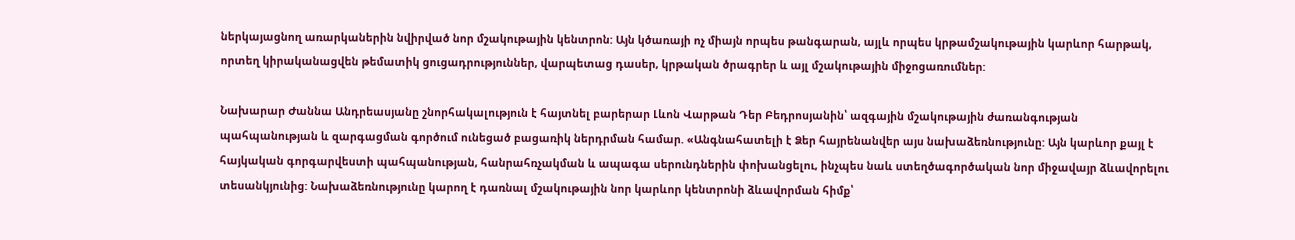ներկայացնող առարկաներին նվիրված նոր մշակութային կենտրոն: Այն կծառայի ոչ միայն որպես թանգարան, այլև որպես կրթամշակութային կարևոր հարթակ, որտեղ կիրականացվեն թեմատիկ ցուցադրություններ, վարպետաց դասեր, կրթական ծրագրեր և այլ մշակութային միջոցառումներ:

Նախարար Ժաննա Անդրեասյանը շնորհակալություն է հայտնել բարերար Լևոն Վարթան Դեր Բեդրոսյանին՝ ազգային մշակութային ժառանգության պահպանության և զարգացման գործում ունեցած բացառիկ ներդրման համար. «Անգնահատելի է Ձեր հայրենանվեր այս նախաձեռնությունը: Այն կարևոր քայլ է հայկական գորգարվեստի պահպանության, հանրահռչակման և ապագա սերունդներին փոխանցելու, ինչպես նաև ստեղծագործական նոր միջավայր ձևավորելու տեսանկյունից: Նախաձեռնությունը կարող է դառնալ մշակութային նոր կարևոր կենտրոնի ձևավորման հիմք՝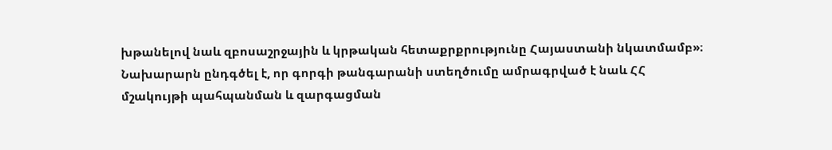խթանելով նաև զբոսաշրջային և կրթական հետաքրքրությունը Հայաստանի նկատմամբ»։ Նախարարն ընդգծել է, որ գորգի թանգարանի ստեղծումը ամրագրված է նաև ՀՀ մշակույթի պահպանման և զարգացման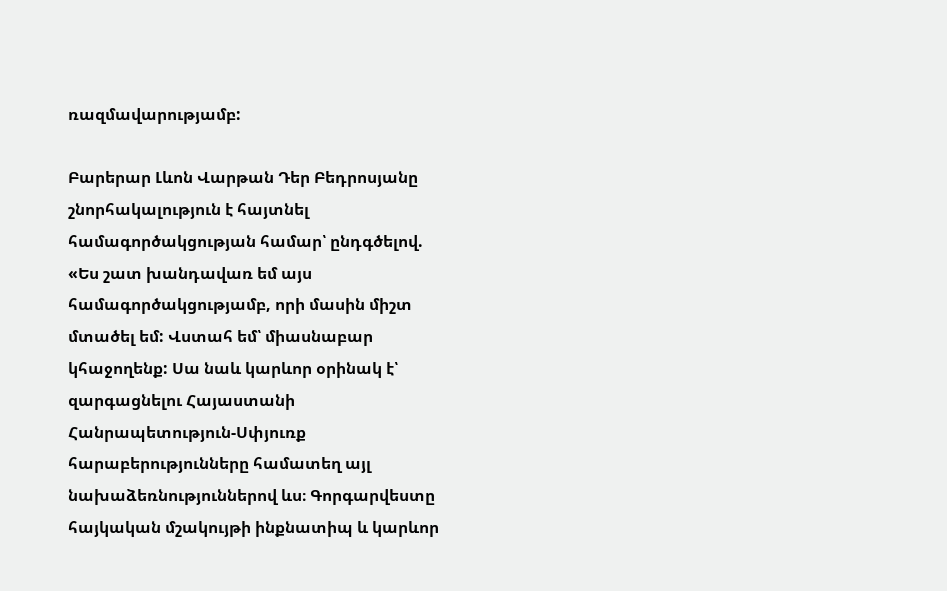ռազմավարությամբ:

Բարերար Լևոն Վարթան Դեր Բեդրոսյանը շնորհակալություն է հայտնել համագործակցության համար՝ ընդգծելով. «Ես շատ խանդավառ եմ այս համագործակցությամբ, որի մասին միշտ մտածել եմ: Վստահ եմ՝ միասնաբար կհաջողենք: Սա նաև կարևոր օրինակ է՝ զարգացնելու Հայաստանի Հանրապետություն-Սփյուռք հարաբերությունները համատեղ այլ նախաձեռնություններով ևս։ Գորգարվեստը հայկական մշակույթի ինքնատիպ և կարևոր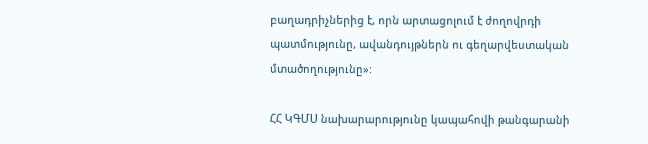բաղադրիչներից է, որն արտացոլում է ժողովրդի պատմությունը, ավանդույթներն ու գեղարվեստական մտածողությունը»:

ՀՀ ԿԳՄՍ նախարարությունը կապահովի թանգարանի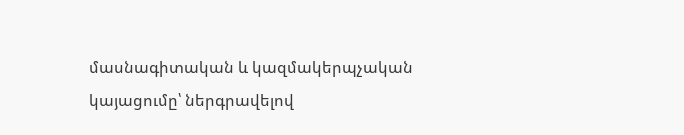մասնագիտական և կազմակերպչական կայացումը՝ ներգրավելով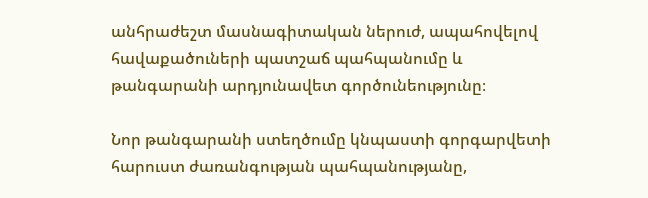անհրաժեշտ մասնագիտական ներուժ, ապահովելով հավաքածուների պատշաճ պահպանումը և թանգարանի արդյունավետ գործունեությունը։

Նոր թանգարանի ստեղծումը կնպաստի գորգարվետի հարուստ ժառանգության պահպանությանը,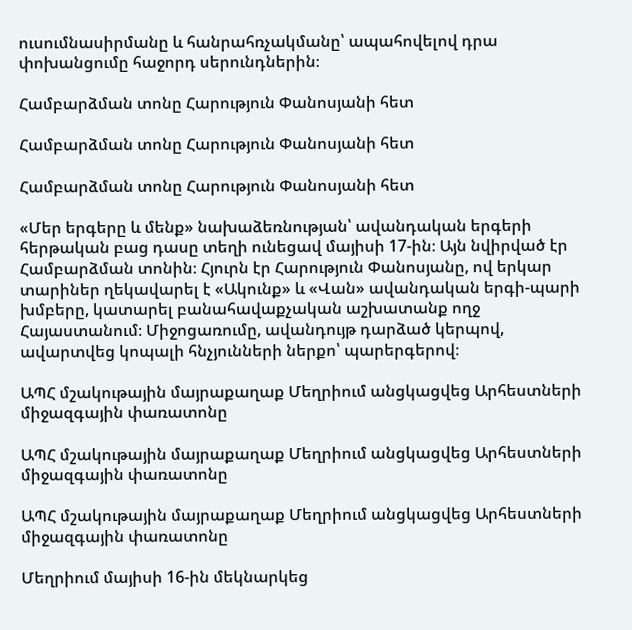ուսումնասիրմանը և հանրահռչակմանը՝ ապահովելով դրա փոխանցումը հաջորդ սերունդներին։

Համբարձման տոնը Հարություն Փանոսյանի հետ

Համբարձման տոնը Հարություն Փանոսյանի հետ

Համբարձման տոնը Հարություն Փանոսյանի հետ

«Մեր երգերը և մենք» նախաձեռնության՝ ավանդական երգերի հերթական բաց դասը տեղի ունեցավ մայիսի 17-ին։ Այն նվիրված էր Համբարձման տոնին։ Հյուրն էր Հարություն Փանոսյանը, ով երկար տարիներ ղեկավարել է «Ակունք» և «Վան» ավանդական երգի-պարի խմբերը, կատարել բանահավաքչական աշխատանք ողջ Հայաստանում։ Միջոցառումը, ավանդույթ դարձած կերպով, ավարտվեց կոպալի հնչյունների ներքո՝ պարերգերով։

ԱՊՀ մշակութային մայրաքաղաք Մեղրիում անցկացվեց Արհեստների միջազգային փառատոնը

ԱՊՀ մշակութային մայրաքաղաք Մեղրիում անցկացվեց Արհեստների միջազգային փառատոնը

ԱՊՀ մշակութային մայրաքաղաք Մեղրիում անցկացվեց Արհեստների միջազգային փառատոնը

Մեղրիում մայիսի 16-ին մեկնարկեց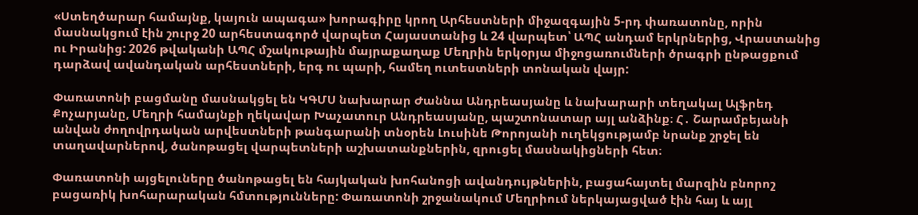«Ստեղծարար համայնք, կայուն ապագա» խորագիրը կրող Արհեստների միջազգային 5-րդ փառատոնը, որին մասնակցում էին շուրջ 20 արհեստագործ վարպետ Հայաստանից և 24 վարպետ՝ ԱՊՀ անդամ երկրներից, Վրաստանից ու Իրանից: 2026 թվականի ԱՊՀ մշակութային մայրաքաղաք Մեղրին երկօրյա միջոցառումների ծրագրի ընթացքում դարձավ ավանդական արհեստների, երգ ու պարի, համեղ ուտեստների տոնական վայր:

Փառատոնի բացմանը մասնակցել են ԿԳՄՍ նախարար Ժաննա Անդրեասյանը և նախարարի տեղակալ Ալֆրեդ Քոչարյանը, Մեղրի համայնքի ղեկավար Խաչատուր Անդրեասյանը, պաշտոնատար այլ անձինք։ Հ․ Շարամբեյանի անվան ժողովրդական արվեստների թանգարանի տնօրեն Լուսինե Թորոյանի ուղեկցությամբ նրանք շրջել են տաղավարներով, ծանոթացել վարպետների աշխատանքներին, զրուցել մասնակիցների հետ։

Փառատոնի այցելուները ծանոթացել են հայկական խոհանոցի ավանդույթներին, բացահայտել մարզին բնորոշ բացառիկ խոհարարական հմտությունները: Փառատոնի շրջանակում Մեղրիում ներկայացված էին հայ և այլ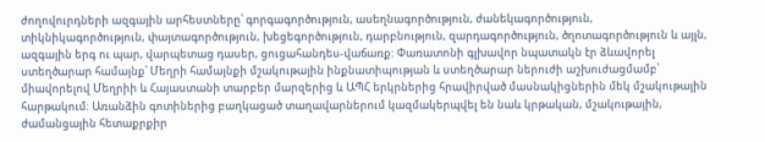ժողովուրդների ազգային արհեստները՝ գորգագործություն, ասեղնագործություն, ժանեկագործություն, տիկնիկագործություն, փայտագործություն, խեցեգործություն, դարբնություն, զարդագործություն, ծղոտագործություն և այլն, ազգային երգ ու պար, վարպետաց դասեր, ցուցահանդես-վաճառք: Փառատոնի գլխավոր նպատակն էր ձևավորել ստեղծարար համայնք՝ Մեղրի համայնքի մշակութային ինքնատիպության և ստեղծարար ներուժի աշխուժացմամբ՝ միավորելով Մեղրիի և Հայաստանի տարբեր մարզերից և ԱՊՀ երկրներից հրավիրված մասնակիցներին մեկ մշակութային հարթակում։ Առանձին գոտիներից բաղկացած տաղավարներում կազմակերպվել են նաև կրթական, մշակութային, ժամանցային հետաքրքիր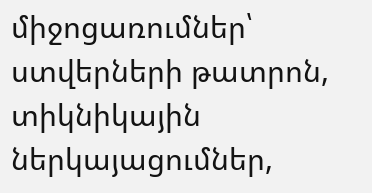միջոցառումներ՝ ստվերների թատրոն, տիկնիկային ներկայացումներ,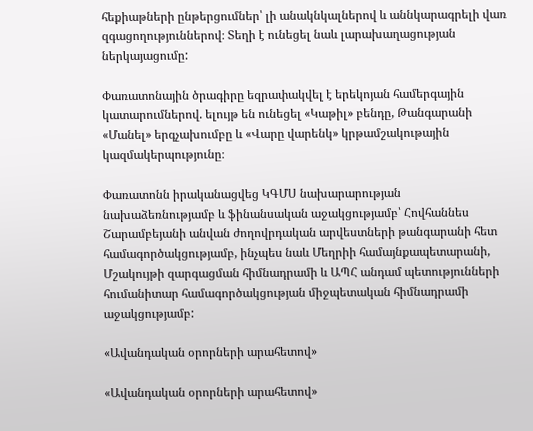հեքիաթների ընթերցումներ՝ լի անակնկալներով և աննկարագրելի վառ զգացողություններով։ Տեղի է ունեցել նաև լարախաղացության ներկայացումը:

Փառատոնային ծրագիրը եզրափակվել է երեկոյան համերգային կատարումներով. ելույթ են ունեցել «Կաթիլ» բենդը, Թանգարանի «Մանել» երգչախումբը և «Վարը վարենկ» կրթամշակութային կազմակերպությունը։

Փառատոնն իրականացվեց ԿԳՄՍ նախարարության նախաձեռնությամբ և ֆինանսական աջակցությամբ՝ Հովհաննես Շարամբեյանի անվան ժողովրդական արվեստների թանգարանի հետ համագործակցությամբ, ինչպես նաև Մեղրիի համայնքապետարանի, Մշակույթի զարգացման հիմնադրամի և ԱՊՀ անդամ պետությունների հումանիտար համագործակցության միջպետական հիմնադրամի աջակցությամբ:

«Ավանդական օրորների արահետով»

«Ավանդական օրորների արահետով»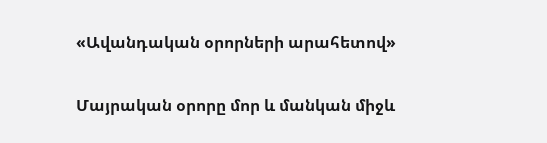«Ավանդական օրորների արահետով»

Մայրական օրորը մոր և մանկան միջև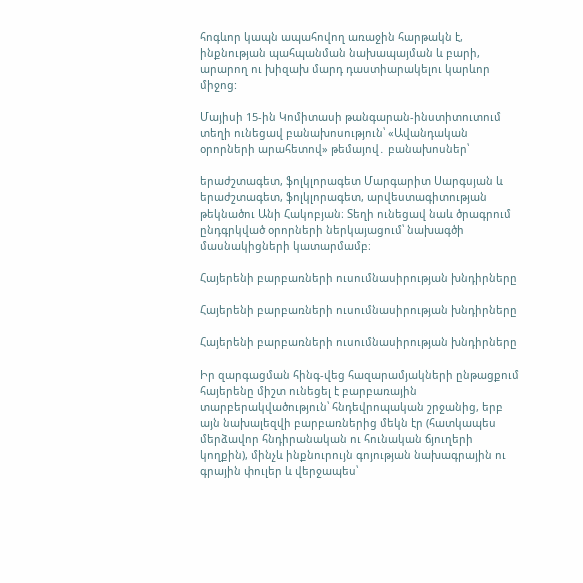հոգևոր կապն ապահովող առաջին հարթակն է, ինքնության պահպանման նախապայման և բարի, արարող ու խիզախ մարդ դաստիարակելու կարևոր միջոց:

Մայիսի 15-ին Կոմիտասի թանգարան-ինստիտուտում տեղի ունեցավ բանախոսություն՝ «Ավանդական օրորների արահետով» թեմայով․ բանախոսներ՝

երաժշտագետ, ֆոլկլորագետ Մարգարիտ Սարգսյան և երաժշտագետ, ֆոլկլորագետ, արվեստագիտության թեկնածու Անի Հակոբյան։ Տեղի ունեցավ նաև ծրագրում ընդգրկված օրորների ներկայացում՝ նախագծի մասնակիցների կատարմամբ։

Հայերենի բարբառների ուսումնասիրության խնդիրները

Հայերենի բարբառների ուսումնասիրության խնդիրները

Հայերենի բարբառների ուսումնասիրության խնդիրները

Իր զարգացման հինգ-վեց հազարամյակների ընթացքում հայերենը միշտ ունեցել է բարբառային տարբերակվածություն՝ հնդեվրոպական շրջանից, երբ այն նախալեզվի բարբառներից մեկն էր (հատկապես մերձավոր հնդիրանական ու հունական ճյուղերի կողքին), մինչև ինքնուրույն գոյության նախագրային ու գրային փուլեր և վերջապես՝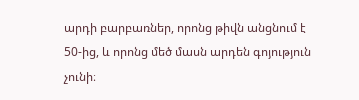արդի բարբառներ, որոնց թիվն անցնում է 50-ից, և որոնց մեծ մասն արդեն գոյություն չունի։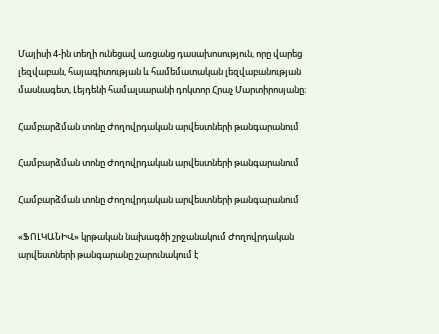Մայիսի 4-ին տեղի ունեցավ առցանց դասախոսություն, որը վարեց լեզվաբան, հայագիտության և համեմատական լեզվաբանության մասնագետ, Լեյդենի համալսարանի դոկտոր Հրաչ Մարտիրոսյանը։

Համբարձման տոնը Ժողովրդական արվեստների թանգարանում

Համբարձման տոնը Ժողովրդական արվեստների թանգարանում

Համբարձման տոնը Ժողովրդական արվեստների թանգարանում

«ՖՈԼԿԱՆԻՎ» կրթական նախագծի շրջանակում Ժողովրդական արվեստների թանգարանը շարունակում է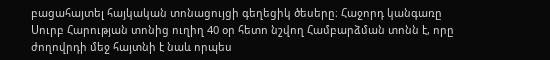բացահայտել հայկական տոնացույցի գեղեցիկ ծեսերը։ Հաջորդ կանգառը Սուրբ Հարության տոնից ուղիղ 40 օր հետո նշվող Համբարձման տոնն է, որը ժողովրդի մեջ հայտնի է նաև որպես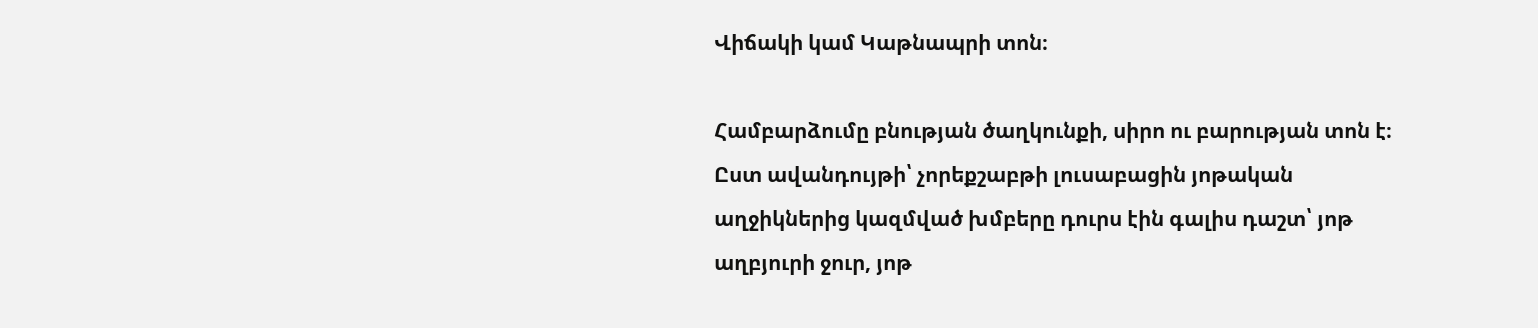Վիճակի կամ Կաթնապրի տոն։

Համբարձումը բնության ծաղկունքի, սիրո ու բարության տոն է։ Ըստ ավանդույթի՝ չորեքշաբթի լուսաբացին յոթական աղջիկներից կազմված խմբերը դուրս էին գալիս դաշտ՝ յոթ աղբյուրի ջուր, յոթ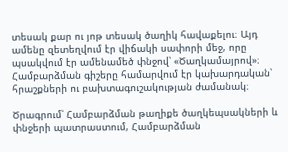տեսակ քար ու յոթ տեսակ ծաղիկ հավաքելու։ Այդ ամենը զետեղվում էր վիճակի սափորի մեջ, որը պսակվում էր ամենամեծ փնջով՝ «Ծաղկամայրով»։ Համբարձման գիշերը համարվում էր կախարդական՝ հրաշքների ու բախտագուշակության ժամանակ։

Ծրագրում՝ Համբարձման թաղիքե ծաղկեպսակների և փնջերի պատրաստում, Համբարձման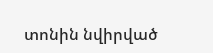տոնին նվիրված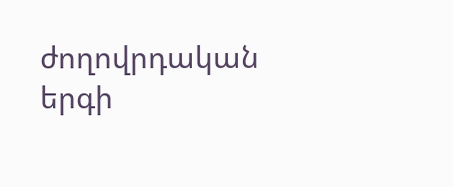ժողովրդական երգի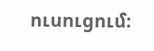ուսուցում։